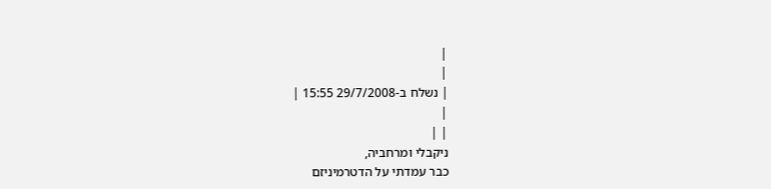|
|
| נשלח ב-29/7/2008 15:55 |
|
| |
ניקבלי ומרחביה,
כבר עמדתי על הדטרמיניזם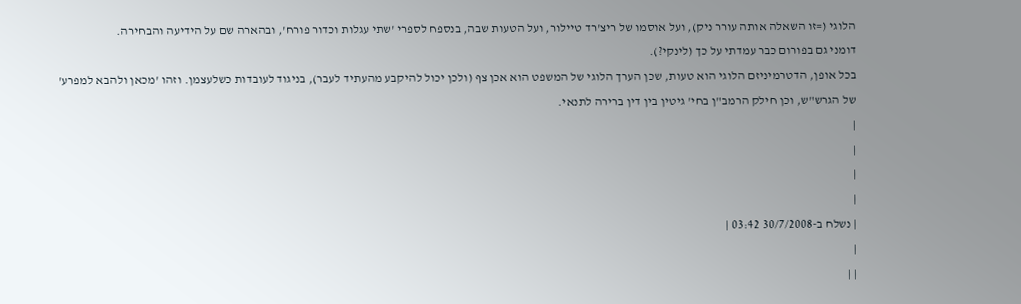הלוגי (=זו השאלה אותה עורר ניק), ועל אוסמו של ריצ'רד טיילור, ועל הטעות שבה, בנספח לספרי 'שתי עגלות וכדור פורח', ובהארה שם על הידיעה והבחירה.
דומני גם בפורום כבר עמדתי על כך (לינקי?).
בכל אופן, הדטרמיניזם הלוגי הוא טעות, שכן הערך הלוגי של המשפט הוא אכן צף (ולכן יכול להיקבע מהעתיד לעבר), בניגוד לעובדות כשלעצמן. וזהו 'מכאן ולהבא למפרע' של הגרש"ש, וכן חילק הרמב"ן בחי' גיטין בין דין ברירה לתנאי.
|
|
|
|
| נשלח ב-30/7/2008 03:42 |
|
| |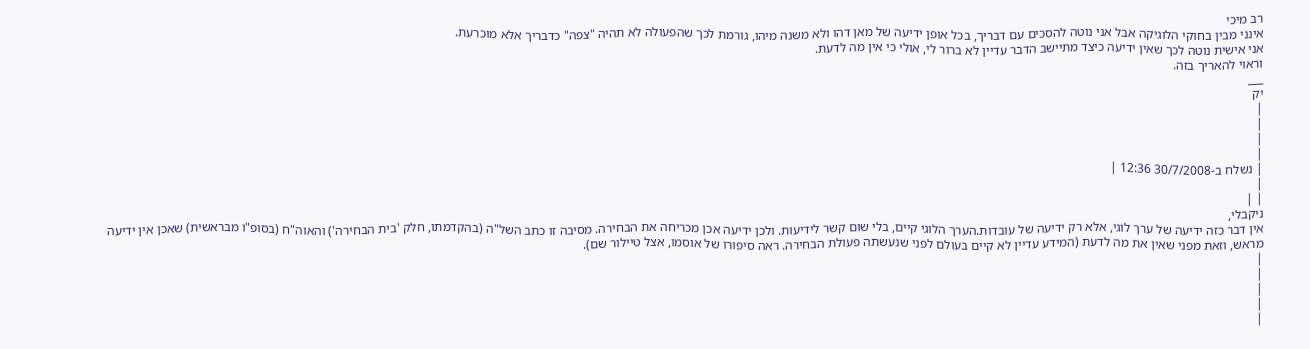רב מיכי
אינני מבין בחוקי הלוגיקה אבל אני נוטה להסכים עם דבריך, בכל אופן ידיעה של מאן דהו ולא משנה מיהו, גורמת לכך שהפעולה לא תהיה "צפה" כדבריך אלא מוכרעת.
אני אישית נוטה לכך שאין ידיעה כיצד מתיישב הדבר עדיין לא ברור לי, אולי כי אין מה לדעת.
וראוי להאריך בזה.
___
יק
|
|
|
|
| נשלח ב-30/7/2008 12:36 |
|
| |
ניקבלי,
אין דבר כזה ידיעה של ערך לוגי, אלא רק ידיעה של עובדות.הערך הלוגי קיים, בלי שום קשר לידיעות. ולכן ידיעה אכן מכריחה את הבחירה. מסיבה זו כתב השל"ה (בהקדמתו, חלק 'בית הבחירה') והאוה"ח (בסופ"ו מבראשית) שאכן אין ידיעה מראש, וזאת מפני שאין את מה לדעת (המידע עדיין לא קיים בעולם לפני שנעשתה פעולת הבחירה. ראה סיפורו של אוסמו, אצל טיילור שם).
|
|
|
|
|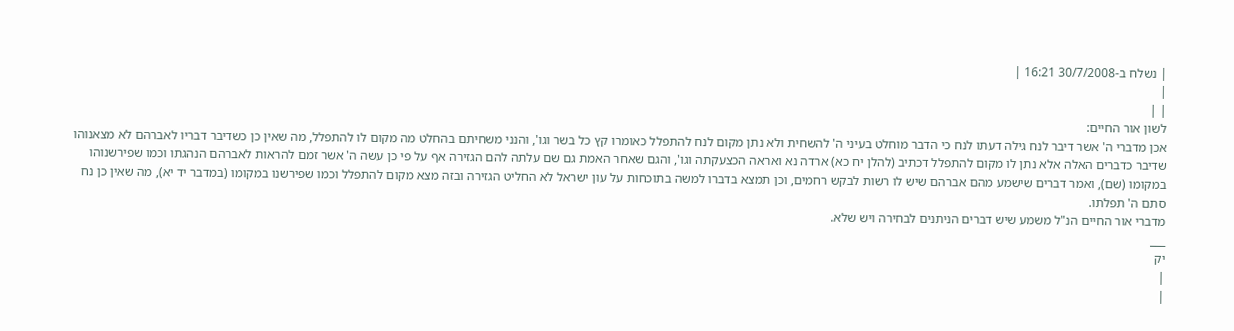| נשלח ב-30/7/2008 16:21 |
|
| |
לשון אור החיים:
אכן מדברי ה' אשר דיבר לנח גילה דעתו לנח כי הדבר מוחלט בעיני ה' להשחית ולא נתן מקום לנח להתפלל כאומרו קץ כל בשר וגו', והנני משחיתם בהחלט מה מקום לו להתפלל, מה שאין כן כשדיבר דבריו לאברהם לא מצאנוהו שדיבר כדברים האלה אלא נתן לו מקום להתפלל דכתיב (להלן יח כא) ארדה נא ואראה הכצעקתה וגו', והגם שאחר האמת גם שם עלתה להם הגזירה אף על פי כן עשה ה' אשר זמם להראות לאברהם הנהגתו וכמו שפירשנוהו במקומו (שם), ואמר דברים שישמע מהם אברהם שיש לו רשות לבקש רחמים, וכן תמצא בדברו למשה בתוכחות על עון ישראל לא החליט הגזירה ובזה מצא מקום להתפלל וכמו שפירשנו במקומו (במדבר יד יא), מה שאין כן נח סתם ה' תפלתו.
מדברי אור החיים הנ"ל משמע שיש דברים הניתנים לבחירה ויש שלא.
___
יק
|
|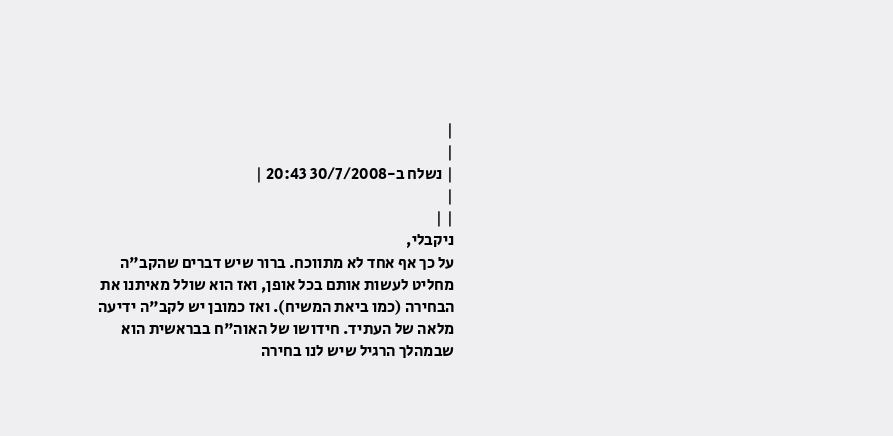|
|
| נשלח ב-30/7/2008 20:43 |
|
| |
ניקבלי,
על כך אף אחד לא מתווכח. ברור שיש דברים שהקב"ה מחליט לעשות אותם בכל אופן, ואז הוא שולל מאיתנו את הבחירה (כמו ביאת המשיח). ואז כמובן יש לקב"ה ידיעה מלאה של העתיד. חידושו של האוה"ח בבראשית הוא שבמהלך הרגיל שיש לנו בחירה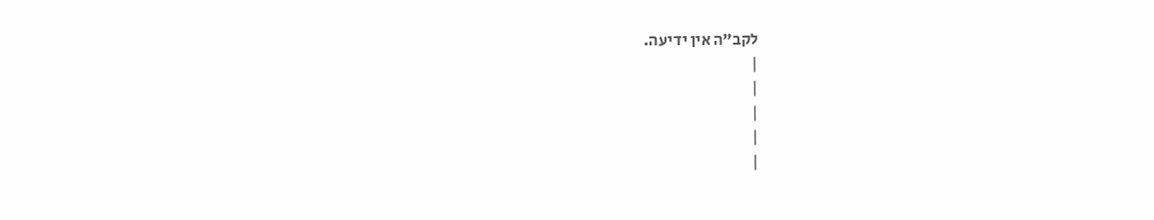לקב"ה אין ידיעה.
|
|
|
|
|